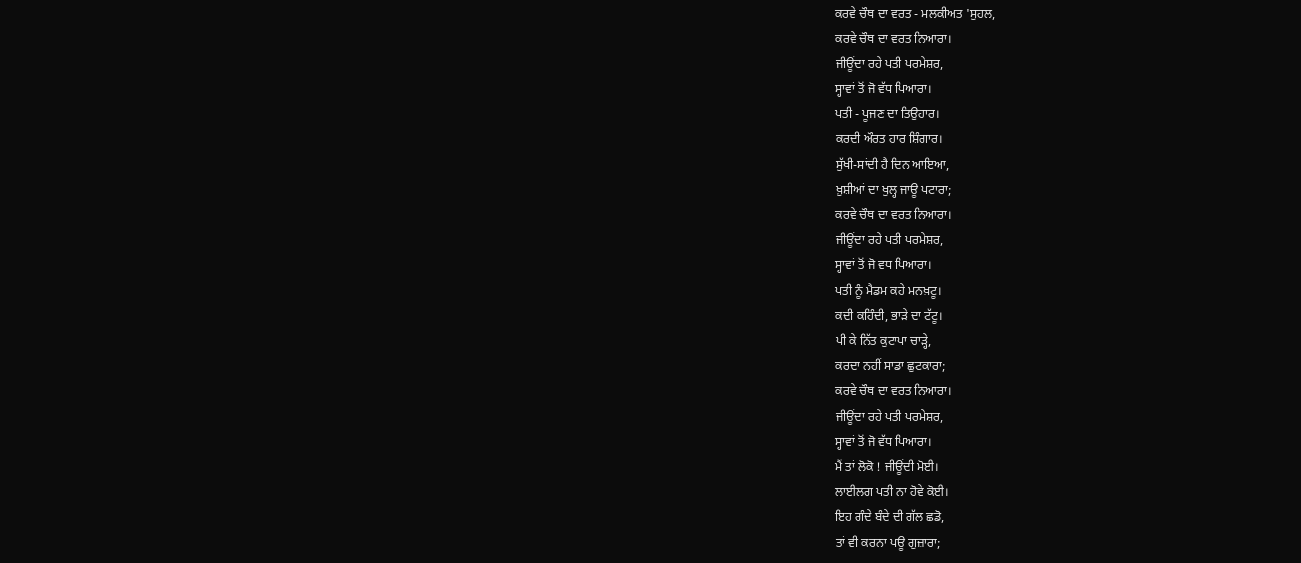ਕਰਵੇ ਚੌਥ ਦਾ ਵਰਤ - ਮਲਕੀਅਤ 'ਸੁਹਲ,
ਕਰਵੇ ਚੌਥ ਦਾ ਵਰਤ ਨਿਆਰਾ।
ਜੀਊਂਦਾ ਰਹੇ ਪਤੀ ਪਰਮੇਸ਼ਰ,
ਸ੍ਹਾਵਾਂ ਤੋਂ ਜੋ ਵੱਧ ਪਿਆਰਾ।
ਪਤੀ - ਪੂਜਣ ਦਾ ਤਿਉਹਾਰ।
ਕਰਦੀ ਔਰਤ ਹਾਰ ਸ਼ਿੰਗਾਰ।
ਸੁੱਖੀ-ਸਾਂਦੀ ਹੈ ਦਿਨ ਆਇਆ,
ਖ਼ੁਸ਼ੀਆਂ ਦਾ ਖੁਲ੍ਹ ਜਾਊ ਪਟਾਰਾ;
ਕਰਵੇ ਚੌਥ ਦਾ ਵਰਤ ਨਿਆਰਾ।
ਜੀਊਂਦਾ ਰਹੇ ਪਤੀ ਪਰਮੇਸ਼ਰ,
ਸ੍ਹਾਵਾਂ ਤੋਂ ਜੋ ਵਧ ਪਿਆਰਾ।
ਪਤੀ ਨੂੰ ਮੈਡਮ ਕਹੇ ਮਨਖ਼ਟੂ।
ਕਦੀ ਕਹਿੰਦੀ, ਭਾੜੇ ਦਾ ਟੱਟੂ।
ਪੀ ਕੇ ਨਿੱਤ ਕੁਟਾਪਾ ਚਾੜ੍ਹੇ,
ਕਰਦਾ ਨਹੀਂ ਸਾਡਾ ਛੁਟਕਾਰਾ;
ਕਰਵੇ ਚੌਥ ਦਾ ਵਰਤ ਨਿਆਰਾ।
ਜੀਊਂਦਾ ਰਹੇ ਪਤੀ ਪਰਮੇਸ਼ਰ,
ਸ੍ਹਾਵਾਂ ਤੋਂ ਜੋ ਵੱਧ ਪਿਆਰਾ।
ਮੈਂ ਤਾਂ ਲੋਕੋ ! ਜੀਊਂਦੀ ਮੋਈ।
ਲਾਈਲਗ ਪਤੀ ਨਾ ਹੋਵੇ ਕੋਈ।
ਇਹ ਗੰਦੇ ਬੰਦੇ ਦੀ ਗੱਲ ਛਡੋ,
ਤਾਂ ਵੀ ਕਰਨਾ ਪਊ ਗੁਜ਼ਾਰਾ;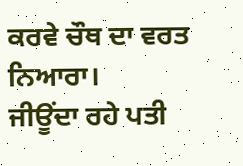ਕਰਵੇ ਚੌਥ ਦਾ ਵਰਤ ਨਿਆਰਾ।
ਜੀਊਂਦਾ ਰਹੇ ਪਤੀ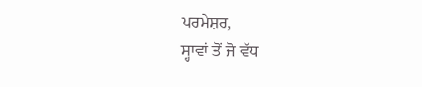ਪਰਮੇਸ਼ਰ,
ਸ੍ਹਾਵਾਂ ਤੋਂ ਜੋ ਵੱਧ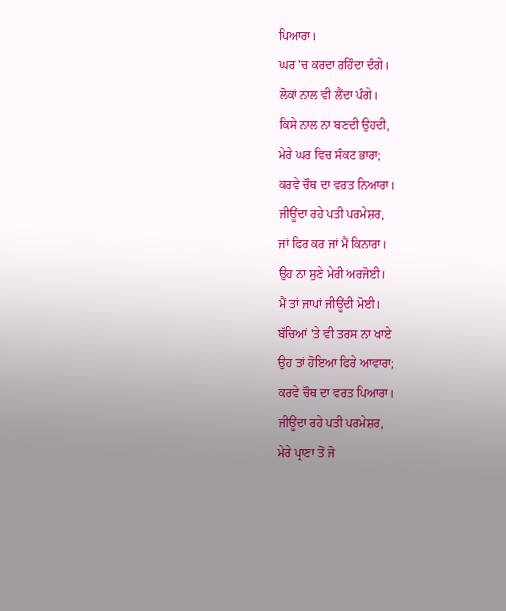ਪਿਆਰਾ।
ਘਰ 'ਚ ਕਰਦਾ ਰਹਿੰਦਾ ਦੰਗੇ।
ਲੋਕਾਂ ਨਾਲ ਵੀ ਲੈਂਦਾ ਪੰਗੇ।
ਕਿਸੇ ਨਾਲ ਨਾ ਬਣਦੀ ਉਹਦੀ,
ਮੇਰੇ ਘਰ ਵਿਚ ਸੰਕਟ ਭਾਰਾ;
ਕਰਵੇ ਚੌਥ ਦਾ ਵਰਤ ਨਿਆਰਾ।
ਜੀਊਂਦਾ ਰਹੇ ਪਤੀ ਪਰਮੇਸ਼ਰ,
ਜਾਂ ਫਿਰ ਕਰ ਜਾਂ ਮੈਂ ਕਿਨਾਰਾ।
ਉਹ ਨਾ ਸੁਣੇ ਮੇਰੀ ਅਰਜੋਈ।
ਮੈਂ ਤਾਂ ਜਾਪਾਂ ਜੀਊਂਦੀ ਮੋਈ।
ਬੱਚਿਆਂ 'ਤੇ ਵੀ ਤਰਸ ਨਾ ਖਾਏ
ਉਹ ਤਾਂ ਹੋਇਆ ਫਿਰੇ ਆਵਾਰਾ;
ਕਰਵੇ ਚੌਥ ਦਾ ਵਰਤ ਪਿਆਰਾ।
ਜੀਊਂਦਾ ਰਹੇ ਪਤੀ ਪਰਮੇਸ਼ਰ,
ਮੇਰੇ ਪ੍ਰਾਣਾ ਤੋਂ ਜੋ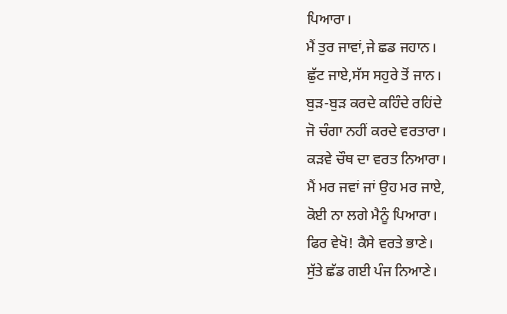ਪਿਆਰਾ।
ਮੈਂ ਤੁਰ ਜਾਵਾਂ,ਜੇ ਛਡ ਜਹਾਨ।
ਛੁੱਟ ਜਾਏ,ਸੱਸ ਸਹੁਰੇ ਤੋਂ ਜਾਨ।
ਬੁੜ-ਬੁੜ ਕਰਦੇ ਕਹਿੰਦੇ ਰਹਿਂਦੇ
ਜੋ ਚੰਗਾ ਨਹੀਂ ਕਰਦੇ ਵਰਤਾਰਾ।
ਕੜਵੇ ਚੌਥ ਦਾ ਵਰਤ ਨਿਆਰਾ।
ਮੈਂ ਮਰ ਜਵਾਂ ਜਾਂ ਉਹ ਮਰ ਜਾਏ,
ਕੋਈ ਨਾ ਲਗੇ ਮੈਨੂੰ ਪਿਆਰਾ।
ਫਿਰ ਵੇਖੋ! ਕੈਸੇ ਵਰਤੇ ਭਾਣੇ।
ਸੁੱਤੇ ਛੱਡ ਗਈ ਪੰਜ ਨਿਆਣੇ।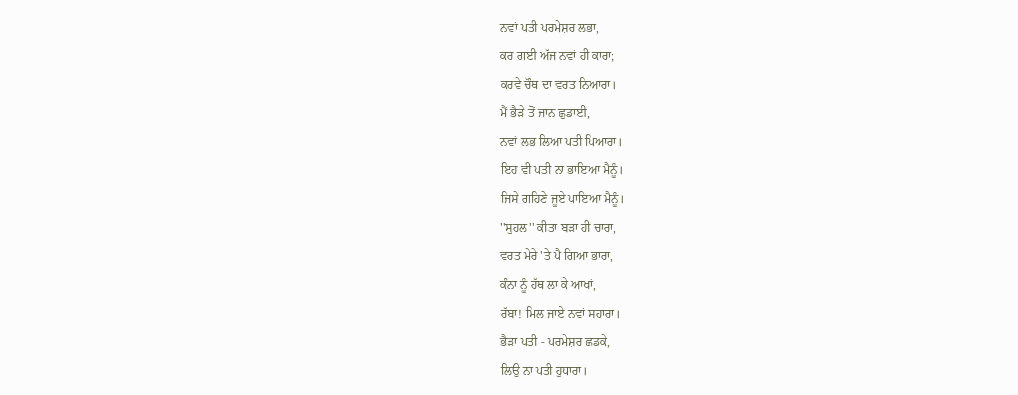ਨਵਾਂ ਪਤੀ ਪਰਮੇਸ਼ਰ ਲਭਾ,
ਕਰ ਗਈ ਅੱਜ ਨਵਾਂ ਹੀ ਕਾਰਾ;
ਕਰਵੇ ਚੌਥ ਦਾ ਵਰਤ ਨਿਆਰਾ।
ਮੈਂ ਭੈੜੇ ਤੋਂ ਜਾਨ ਛੁਡਾਈ,
ਨਵਾਂ ਲਭ ਲਿਆ ਪਤੀ ਪਿਆਰਾ।
ਇਹ ਵੀ ਪਤੀ ਨਾ ਭਾਇਆ ਮੈਨੂੰ।
ਜਿਸੇ ਗਹਿਣੇ ਜੂਏ ਪਾਇਆ ਮੈਨੂੰ।
''ਸੁਹਲ'' ਕੀਤਾ ਬੜਾ ਹੀ ਚਾਰਾ,
ਵਰਤ ਮੇਰੇ 'ਤੇ ਪੈ ਗਿਆ ਭਾਰਾ,
ਕੰਨਾ ਨੂੰ ਹੱਥ ਲਾ ਕੇ ਆਖਾਂ,
ਰੱਬਾ! ਮਿਲ ਜਾਏ ਨਵਾਂ ਸਹਾਰਾ।
ਭੈੜਾ ਪਤੀ - ਪਰਮੇਸ਼ਰ ਛਡਕੇ,
ਲਿਉ ਨਾ ਪਤੀ ਹੁਧਾਰਾ।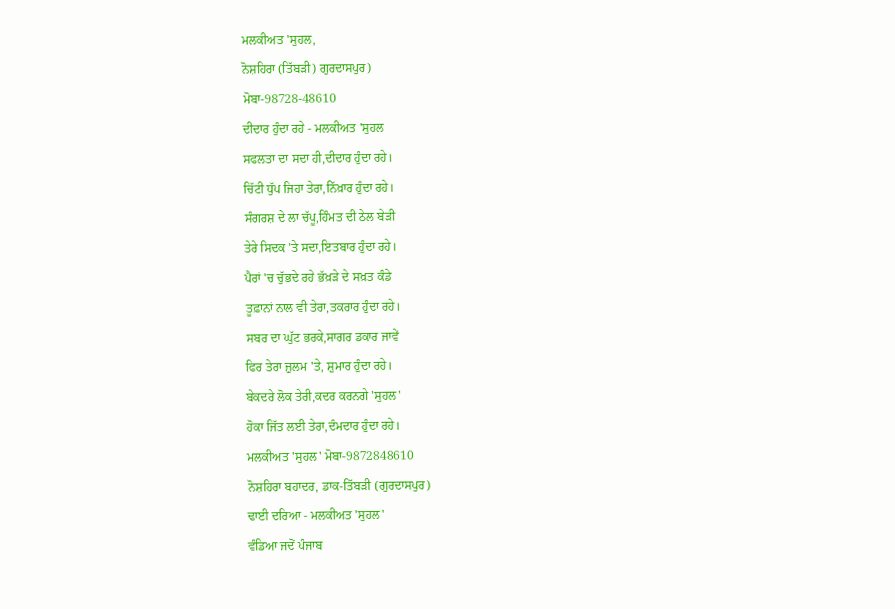ਮਲਕੀਅਤ 'ਸੁਹਲ,
ਨੋਸ਼ਹਿਰਾ (ਤਿੱਬੜੀ) ਗੁਰਦਾਸਪੁਰ)
ਮੋਬਾ-98728-48610
ਦੀਦਾਰ ਹੁੰਦਾ ਰਹੇ - ਮਲਕੀਅਤ 'ਸੁਹਲ
ਸਫਲਤਾ ਦਾ ਸਦਾ ਹੀ,ਦੀਦਾਰ ਹੁੰਦਾ ਰਹੇ।
ਚਿੱਟੀ ਧੁੱਪ ਜਿਹਾ ਤੇਰਾ,ਨਿੱਖ਼ਾਰ ਹੁੰਦਾ ਰਹੇ।
ਸੰਗਰਸ਼ ਦੇ ਲਾ ਚੱਪੂ,ਹਿੰਮਤ ਦੀ ਠੇਲ ਬੇੜੀ
ਤੇਰੇ ਸਿਦਕ 'ਤੇ ਸਦਾ,ਇਤਬਾਰ ਹੁੰਦਾ ਰਹੇ।
ਪੈਰਾਂ 'ਚ ਚੁੱਭਦੇ ਰਹੇ ਭੱਖ਼ੜੇ ਦੇ ਸਖ਼ਤ ਕੰਡੇ
ਤੂਫ਼ਾਨਾਂ ਨਾਲ ਵੀ ਤੇਰਾ,ਤਕਰਾਰ ਹੁੰਦਾ ਰਹੇ।
ਸਬਰ ਦਾ ਘੁੱਟ ਭਰਕੇ,ਸਾਗਰ ਡਕਾਰ ਜਾਵੇਂ
ਫਿਰ ਤੇਰਾ ਜ਼ੁਲਮ 'ਤੇ, ਸ਼ੁਮਾਰ ਹੁੰਦਾ ਰਹੇ।
ਬੇਕਦਰੇ ਲੋਕ ਤੇਰੀ,ਕਦਰ ਕਰਨਗੇ 'ਸੁਹਲ'
ਹੋਕਾ ਜਿੱਤ ਲਈ ਤੇਰਾ,ਦੰਮਦਾਰ ਹੁੰਦਾ ਰਹੇ।
ਮਲਕੀਅਤ 'ਸੁਹਲ' ਮੋਬਾ-9872848610
ਨੋਸ਼ਹਿਰਾ ਬਹਾਦਰ, ਡਾਕ-ਤਿੱਬੜੀ (ਗੁਰਦਾਸਪੁਰ)
ਢਾਈ ਦਰਿਆ - ਮਲਕੀਅਤ 'ਸੁਹਲ'
ਵੰਡਿਆ ਜਦੋਂ ਪੰਜਾਬ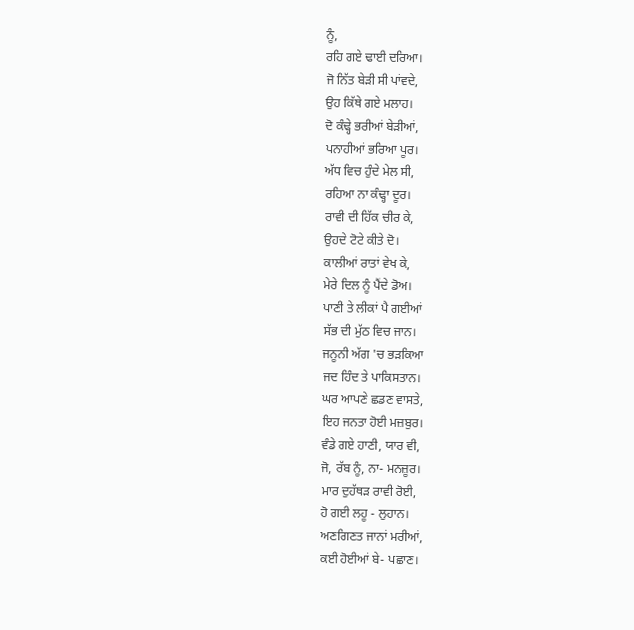ਨੂੰ,
ਰਹਿ ਗਏ ਢਾਈ ਦਰਿਆ।
ਜੋ ਨਿੱਤ ਬੇੜੀ ਸੀ ਪਾਂਵਦੇ,
ਉਹ ਕਿੱਥੇ ਗਏ ਮਲਾਹ।
ਦੋ ਕੰਢ੍ਹੇ ਭਰੀਆਂ ਬੇੜੀਆਂ,
ਪਨਾਹੀਆਂ ਭਰਿਆ ਪੂਰ।
ਅੱਧ ਵਿਚ ਹੁੰਦੇ ਮੇਲ ਸੀ,
ਰਹਿਆ ਨਾ ਕੰਢ੍ਹਾ ਦੂਰ।
ਰਾਵੀ ਦੀ ਹਿੱਕ ਚੀਰ ਕੇ,
ਉਹਦੇ ਟੋਟੇ ਕੀਤੇ ਦੋ।
ਕਾਲੀਆਂ ਰਾਤਾਂ ਵੇਖ ਕੇ,
ਮੇਰੇ ਦਿਲ ਨੂੰ ਪੈਂਦੇ ਡੋਅ।
ਪਾਣੀ ਤੇ ਲੀਕਾਂ ਪੈ ਗਈਆਂ
ਸੱਭ ਦੀ ਮੁੱਠ ਵਿਚ ਜਾਨ।
ਜਨੂਨੀ ਅੱਗ 'ਚ ਭੜਕਿਆ
ਜਦ ਹਿੰਦ ਤੇ ਪਾਕਿਸਤਾਨ।
ਘਰ ਆਪਣੇ ਛਡਣ ਵਾਸਤੇ,
ਇਹ ਜਨਤਾ ਹੋਈ ਮਜ਼ਬੁਰ।
ਵੰਡੇ ਗਏ ਹਾਣੀ, ਯਾਰ ਵੀ,
ਜੋ, ਰੱਬ ਨੂੰ, ਨਾ- ਮਨਜ਼ੂਰ।
ਮਾਰ ਦੁਹੱਥੜ ਰਾਵੀ ਰੋਈ,
ਹੋ ਗਈ ਲਹੂ - ਲੁਹਾਨ।
ਅਣਗਿਣਤ ਜਾਨਾਂ ਮਰੀਆਂ,
ਕਈ ਹੋਈਆਂ ਬੇ- ਪਛਾਣ।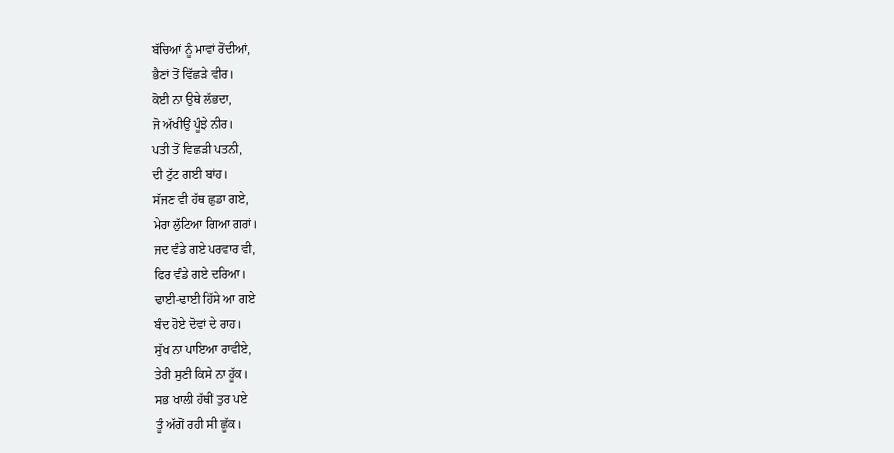ਬੱਚਿਆਂ ਨੂੰ ਮਾਵਾਂ ਰੋਂਦੀਆਂ,
ਭੈਣਾਂ ਤੋਂ ਵਿੱਛੜੇ ਵੀਰ।
ਕੋਈ ਨਾ ਉਥੇ ਲੱਭਦਾ,
ਜੋ ਅੱਖੀਉਂ ਪੂੰਝੇ ਨੀਰ।
ਪਤੀ ਤੋਂ ਵਿਛੜੀ ਪਤਨੀ,
ਦੀ ਟੁੱਟ ਗਈ ਬਾਂਹ।
ਸੱਜਣ ਵੀ ਹੱਥ ਛੁਡਾ ਗਏ,
ਮੇਰਾ ਲੁੱਟਿਆ ਗਿਆ ਗਰਾਂ।
ਜਦ ਵੰਡੇ ਗਏ ਪਰਵਾਰ ਵੀ,
ਫਿਰ ਵੰਡੇ ਗਏ ਦਰਿਆ।
ਢਾਈ-ਢਾਈ ਹਿੱਸੇ ਆ ਗਏ
ਬੰਦ ਹੋਏ ਦੋਵਾਂ ਦੇ ਰਾਹ।
ਸੁੱਖ ਨਾ ਪਾਇਆ ਰਾਵੀਏ,
ਤੇਰੀ ਸੁਣੀ ਕਿਸੇ ਨਾ ਹੂੱਕ।
ਸਭ ਖਾਲੀ ਹੱਥੀਂ ਤੁਰ ਪਏ
ਤੂੰ ਅੱਗੋਂ ਰਹੀ ਸੀ ਛੂੱਕ।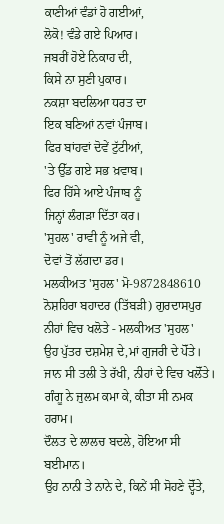ਕਾਣੀਆਂ ਵੰਡਾਂ ਹੋ ਗਈਆਂ,
ਲੋਕੋ! ਵੰਡੇ ਗਏ ਪਿਆਰ।
ਜਬਰੀਂ ਹੋਏ ਨਿਕਾਹ ਦੀ,
ਕਿਸੇ ਨਾ ਸੁਣੀ ਪੁਕਾਰ।
ਨਕਸ਼ਾ ਬਦਲਿਆ ਧਰਤ ਦਾ
ਇਕ ਬਣਿਆਂ ਨਵਾਂ ਪੰਜਾਬ।
ਫਿਰ ਬਾਂਹਵਾਂ ਦੋਵੇਂ ਟੁੱਟੀਆਂ,
'ਤੇ ਉੱਡ ਗਏ ਸਭ ਖ਼ਵਾਬ।
ਫਿਰ ਹਿੱਸੇ ਆਏ ਪੰਜਾਬ ਨੂੰ
ਜਿਨ੍ਹਾਂ ਲੰਗੜਾ ਦਿੱਤਾ ਕਰ।
'ਸੁਹਲ' ਰਾਵੀ ਨੂੰ ਅਜੇ ਵੀ,
ਦੋਵਾਂ ਤੋਂ ਲੱਗਦਾ ਡਰ।
ਮਲਕੀਅਤ 'ਸੁਹਲ' ਮੋ-9872848610
ਨੋਸ਼ਹਿਰਾ ਬਹਾਦਰ (ਤਿੱਬੜੀ) ਗੁਰਦਾਸਪੁਰ
ਨੀਹਾਂ ਵਿਚ ਖਲੋਤੇ - ਮਲਕੀਅਤ 'ਸੁਹਲ'
ਉਹ ਪੁੱਤਰ ਦਸ਼ਮੇਸ਼ ਦੇ,ਮਾਂ ਗੁਜਰੀ ਦੇ ਪੋੱਤੇ।
ਜਾਨ ਸੀ ਤਲੀ ਤੇ ਰੱਖੀ, ਨੀਹਾਂ ਦੇ ਵਿਚ ਖਲੋੱਤੇ।
ਗੰਗੂ ਨੇ ਜੁਲਮ ਕਮਾ ਕੇ, ਕੀਤਾ ਸੀ ਨਮਕ ਹਰਾਮ।
ਦੌਲਤ ਦੇ ਲਾਲਚ ਬਦਲੇ, ਹੋਇਆ ਸੀ ਬਈਮਾਨ।
ਉਹ ਨਾਨੀ ਤੇ ਨਾਨੇ ਦੇ, ਕਿਨੇਂ ਸੀ ਸੋਹਣੇ ਦ੍ਹੋੱਤੇ,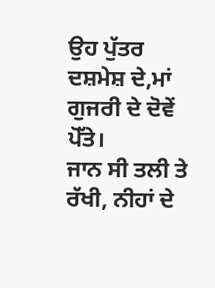ਉਹ ਪੁੱਤਰ ਦਸ਼ਮੇਸ਼ ਦੇ,ਮਾਂ ਗੁਜਰੀ ਦੇ ਦੋਵੇਂ ਪੋੱਤੇ।
ਜਾਨ ਸੀ ਤਲੀ ਤੇ ਰੱਖੀ, ਨੀਹਾਂ ਦੇ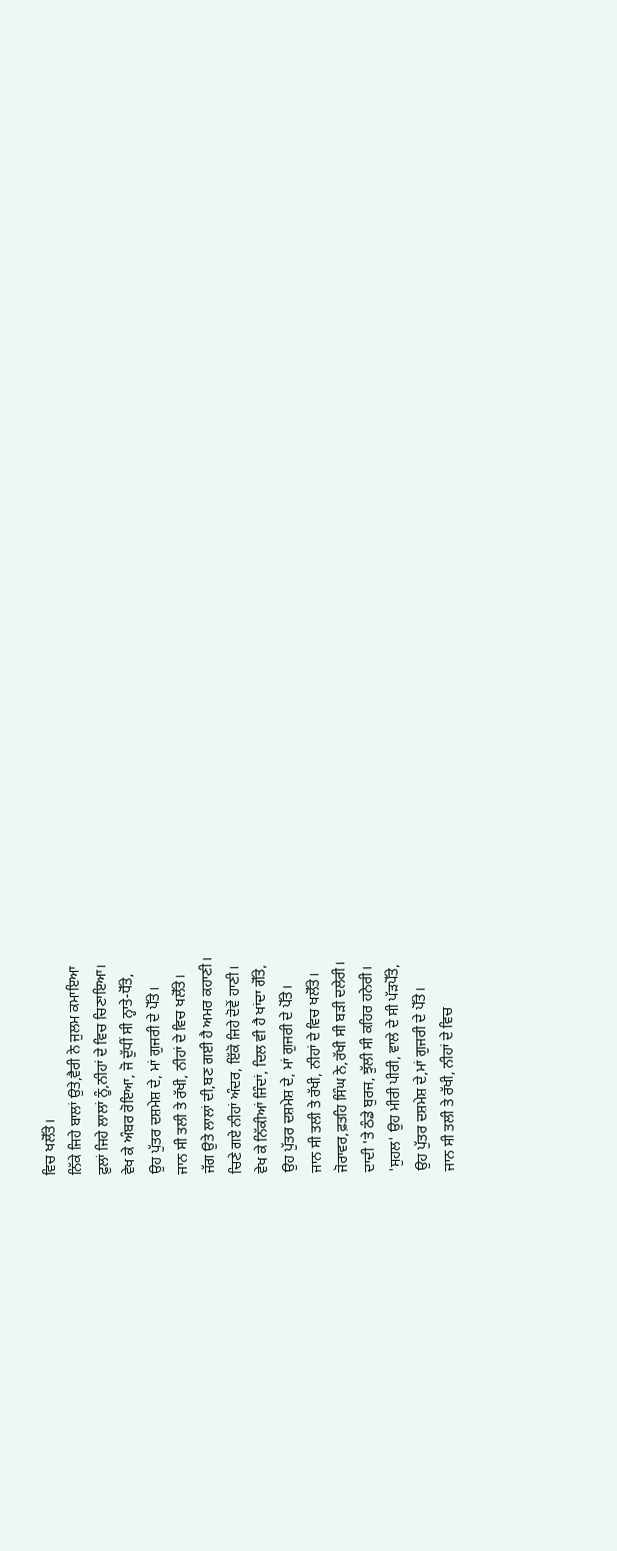ਵਿਚ ਖਲੋੱਤੇ।
ਨਿੱਕੇ ਜਿਹੇ ਬਾਲਾਂ ਉਤੇ,ਵੈਰੀ ਨੇ ਜੁਲਮ ਕਮਾਇਆ
ਫ਼ੁਲਾਂ ਜਿਹੇ ਲਾਲਾਂ ਨੂੰ,ਨੀਹਾਂ ਦੇ ਵਿਚ ਚਿਣਾਇਆ।
ਵੇਖ ਕੇ ਅੰਬਰ ਰੋਇਆ, ਜੋ ਦੁੱਧੀਂ ਸੀ ਨ੍ਹਾਤੇ-ਧੋੱਤੇ,
ਉਹ ਪੁੱਤਰ ਦਸ਼ਮੇਸ਼ ਦੇ, ਮਾਂ ਗੁਜਰੀ ਦੇ ਪੋੱਤੇ।
ਜਾਨ ਸੀ ਤਲੀ ਤੇ ਰੱਖੀ, ਨੀਹਾਂ ਦੇ ਵਿਚ ਖਲੋੱਤੇ।
ਜੱਗ ਉਤੇ ਲਾਲਾਂ ਦੀ,ਬਣ ਗਈ ਹੈ ਅਮਰ ਕਹਾਣੀ।
ਚਿਣੇ ਗਏ ਨੀਹਾਂ ਅੰਦਰ, ਇੱਕੋ ਜਿਹੇ ਦੋਵੇਂ ਹਾਣੀ।
ਵੇਖ ਕੇ ਨਿੱਕੀਆਂ ਜਿੰਦਾਂ, ਦਿਲ ਵੀ ਹੈ ਖਾਂਦਾ ਗੋੱਤੇ,
ਉਹ ਪੁੱਤਰ ਦਸ਼ਮੇਸ਼ ਦੇ, ਮਾਂ ਗੁਜਰੀ ਦੇ ਪੋੱਤੇ।
ਜਾਨ ਸੀ ਤਲੀ ਤੇ ਰੱਖੀ, ਨੀਹਾਂ ਦੇ ਵਿਚ ਖਲੋੱਤੇ।
ਜੋਰਾਵਰ,ਫ਼ਤਹਿ ਸਿੰਘ ਨੇ,ਰੱਖੀ ਸੀ ਬੜੀ ਦਲੇਰੀ।
ਦਾਦੀ 'ਤੇ ਠੰਡੇ ਬੁਰਜ, ਝੁੱਲੀ ਸੀ ਕਹਿਰ ਹਨੇਰੀ।
'ਸੁਹਲ' ਉਹ ਮੀਰੀ ਪੀਰੀ, ਵਾਲੇ ਦੇ ਸੀ ਪੱੜਪੋੱਤੇ,
ਉਹ ਪੁੱਤਰ ਦਸ਼ਮੇਸ਼ ਦੇ,ਮਾਂ ਗੁਜਰੀ ਦੇ ਪੋੱਤੇ।
ਜਾਨ ਸੀ ਤਲੀ ਤੇ ਰੱਖੀ, ਨੀਹਾਂ ਦੇ ਵਿਚ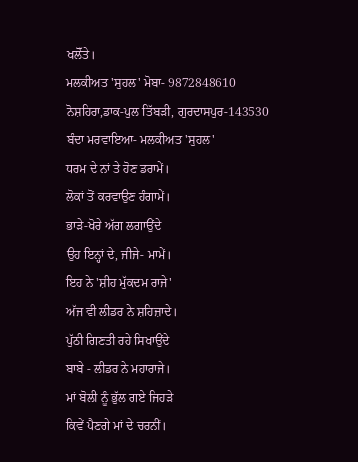ਖਲੋੱਤੇ।
ਮਲਕੀਅਤ 'ਸੁਹਲ' ਮੋਬਾ- 9872848610
ਨੋਸ਼ਹਿਰਾ,ਡਾਕ-ਪੁਲ ਤਿੱਬੜੀ, ਗੁਰਦਾਸਪੁਰ-143530
ਬੰਦਾ ਮਰਵਾਇਆ- ਮਲਕੀਅਤ 'ਸੁਹਲ'
ਧਰਮ ਦੇ ਨਾਂ ਤੇ ਹੋਣ ਡਰਾਮੇਂ।
ਲੋਕਾਂ ਤੋਂ ਕਰਵਾਉਣ ਹੰਗਾਮੇਂ।
ਭਾੜੇ-ਖੋਰੇ ਅੱਗ ਲਗਾਉਂਦੇ
ਉਹ ਇਨ੍ਹਾਂ ਦੇ, ਜੀਜੇ- ਮਾਮੇਂ।
ਇਹ ਨੇ 'ਸ਼ੀਹ ਮੁੱਕਦਮ ਰਾਜੇ'
ਅੱਜ ਵੀ ਲੀਡਰ ਨੇ ਸ਼ਹਿਜ਼ਾਦੇ।
ਪੁੱਠੀ ਗਿਣਤੀ ਰਹੇ ਸਿਖਾਉਂਦੇ
ਬਾਬੇ - ਲੀਡਰ ਨੇ ਮਹਾਰਾਜੇ।
ਮਾਂ ਬੋਲੀ ਨੂੰ ਭੁੱਲ ਗਏ ਜਿਹੜੇ
ਕਿਵੇਂ ਪੈਣਗੇ ਮਾਂ ਦੇ ਚਰਨੀਂ।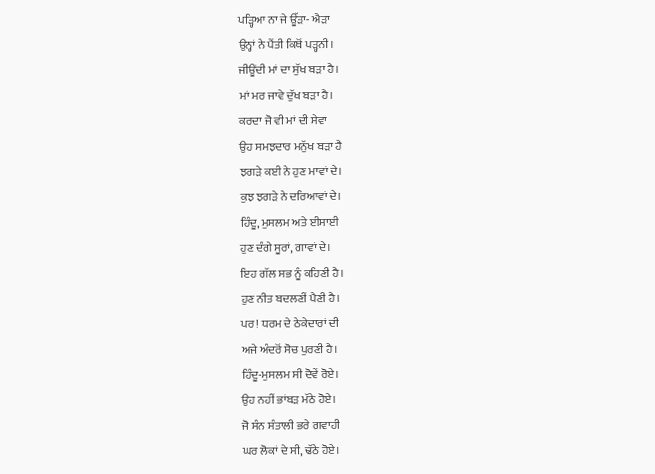ਪੜ੍ਹਿਆ ਨਾ ਜੇ ਊੱੜਾ- ਐੜਾ
ਉਨ੍ਹਾਂ ਨੇ ਪੈਂਤੀ ਕਿਥੋਂ ਪੜ੍ਹਨੀ।
ਜੀਊਂਦੀ ਮਾਂ ਦਾ ਸੁੱਖ ਬੜਾ ਹੈ।
ਮਾਂ ਮਰ ਜਾਵੇ ਦੁੱਖ ਬੜਾ ਹੈ।
ਕਰਦਾ ਜੋ ਵੀ ਮਾਂ ਦੀ ਸੇਵਾ
ਉਹ ਸਮਝਦਾਰ ਮਨੁੱਖ ਬੜਾ ਹੈ
ਝਗੜੇ ਕਈ ਨੇ ਹੁਣ ਮਾਵਾਂ ਦੇ।
ਕੁਝ ਝਗੜੇ ਨੇ ਦਰਿਆਵਾਂ ਦੇ।
ਹਿੰਦੂ, ਮੁਸਲਮ ਅਤੇ ਈਸਾਈ
ਹੁਣ ਦੰਗੇ ਸੂਰਾਂ, ਗਾਵਾਂ ਦੇ।
ਇਹ ਗੱਲ ਸਭ ਨੂੰ ਕਹਿਣੀ ਹੈ।
ਹੁਣ ਨੀਤ ਬਦਲਣੀਂ ਪੈਣੀ ਹੈ।
ਪਰ! ਧਰਮ ਦੇ ਠੇਕੇਦਾਰਾਂ ਦੀ
ਅਜੇ ਅੰਦਰੋਂ ਸੋਚ ਪੁਰਣੀ ਹੈ।
ਹਿੰਦੂ-ਮੁਸਲਮ ਸੀ ਦੋਵੇਂ ਰੋਏ।
ਉਹ ਨਹੀਂ ਭਾਂਬੜ ਮੱਠੇ ਹੋਏ।
ਜੋ ਸੰਨ ਸੰਤਾਲੀ ਭਰੇ ਗਵਾਹੀ
ਘਰ ਲੋਕਾਂ ਦੇ ਸੀ, ਢੱਠੇ ਹੋਏ।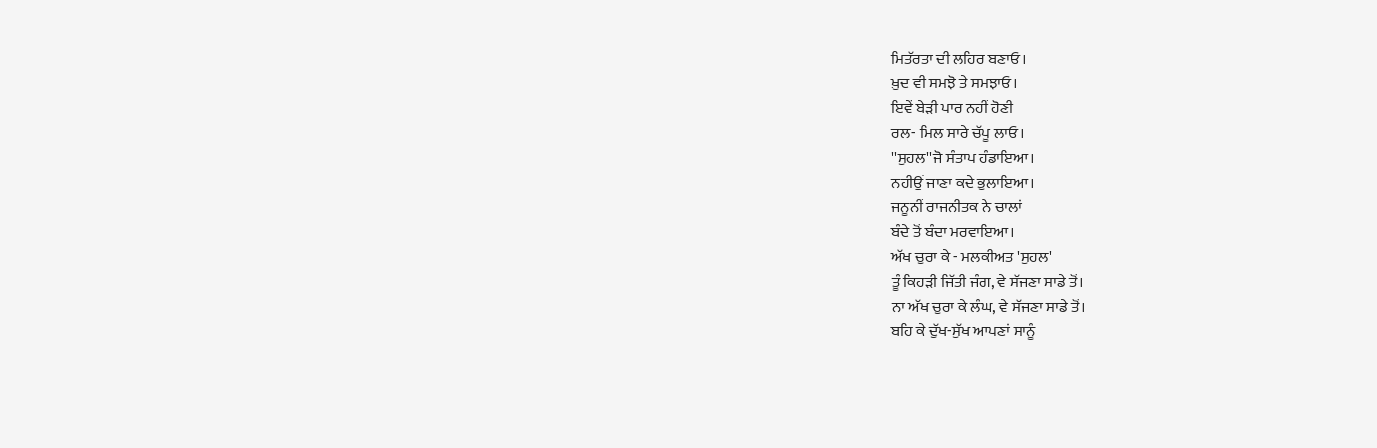ਮਿਤੱਰਤਾ ਦੀ ਲਹਿਰ ਬਣਾਓ।
ਖ਼ੁਦ ਵੀ ਸਮਝੋ ਤੇ ਸਮਝਾਓ।
ਇਵੇਂ ਬੇੜੀ ਪਾਰ ਨਹੀਂ ਹੋਣੀ
ਰਲ- ਮਿਲ ਸਾਰੇ ਚੱਪੂ ਲਾਓ।
''ਸੁਹਲ''ਜੋ ਸੰਤਾਪ ਹੰਡਾਇਆ।
ਨਹੀਉਂ ਜਾਣਾ ਕਦੇ ਭੁਲਾਇਆ।
ਜਨੂਨੀਂ ਰਾਜਨੀਤਕ ਨੇ ਚਾਲਾਂ
ਬੰਦੇ ਤੋਂ ਬੰਦਾ ਮਰਵਾਇਆ।
ਅੱਖ ਚੁਰਾ ਕੇ - ਮਲਕੀਅਤ 'ਸੁਹਲ'
ਤੂੰ ਕਿਹੜੀ ਜਿੱਤੀ ਜੰਗ, ਵੇ ਸੱਜਣਾ ਸਾਡੇ ਤੋਂ।
ਨਾ ਅੱਖ ਚੁਰਾ ਕੇ ਲੰਘ, ਵੇ ਸੱਜਣਾ ਸਾਡੇ ਤੋਂ।
ਬਹਿ ਕੇ ਦੁੱਖ-ਸੁੱਖ ਆਪਣਾਂ ਸਾਨੂੰ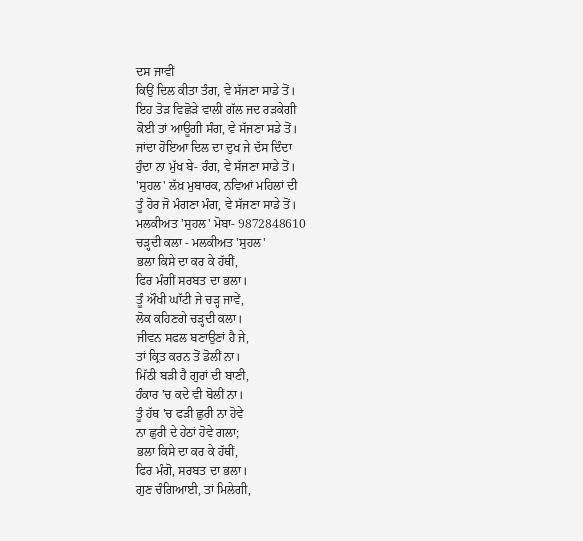ਦਸ ਜਾਵੀਂ
ਕਿਉਂ ਦਿਲ ਕੀਤਾ ਤੰਗ, ਵੇ ਸੱਜਣਾ ਸਾਡੇ ਤੋਂ।
ਇਹ ਤੋੜ ਵਿਛੋੜੇ ਵਾਲੀ ਗੱਲ ਜਦ ਰੜਕੇਗੀ
ਕੋਈ ਤਾਂ ਆਊਗੀ ਸੰਗ, ਵੇ ਸੱਜਣਾ ਸਡੇ ਤੋਂ।
ਜਾਂਦਾ ਹੋਇਆ ਦਿਲ ਦਾ ਦੁਖ ਜੇ ਦੱਸ ਦਿੰਦਾ
ਹੁੰਦਾ ਨਾ ਮੁੱਖ ਬੇ- ਰੰਗ, ਵੇ ਸੱਜਣਾ ਸਾਡੇ ਤੋਂ।
'ਸੁਹਲ' ਲੱਖ਼ ਮੁਬਾਰਕ, ਨਵਿਆਂ ਮਹਿਲਾਂ ਦੀ
ਤੂੰ ਹੋਰ ਜੋ ਮੰਗਣਾ ਮੰਗ, ਵੇ ਸੱਜਣਾ ਸਾਡੇ ਤੋਂ।
ਮਲਕੀਅਤ 'ਸੁਹਲ' ਮੋਬਾ- 9872848610
ਚੜ੍ਹਦੀ ਕਲਾ - ਮਲਕੀਅਤ 'ਸੁਹਲ'
ਭਲਾ ਕਿਸੇ ਦਾ ਕਰ ਕੇ ਹੱਥੀਂ,
ਫਿਰ ਮੰਗੀਂ ਸਰਬਤ ਦਾ ਭਲਾ।
ਤੂੰ ਔਖੀ ਘਾੱਟੀ ਜੇ ਚੜ੍ਹ ਜਾਵੇਂ,
ਲੋਕ ਕਹਿਣਗੇ ਚੜ੍ਹਦੀ ਕਲਾ।
ਜੀਵਨ ਸਫਲ ਬਣਾਉਣਾਂ ਹੈ ਜੇ,
ਤਾਂ ਕ੍ਰਿਤ ਕਰਨ ਤੋਂ ਡੋਲੀਂ ਨਾ।
ਮਿੱਠੀ ਬੜੀ ਹੈ ਗੁਰਾਂ ਦੀ ਬਾਣੀ,
ਹੰਕਾਰ 'ਚ ਕਦੇ ਵੀ ਬੋਲੀਂ ਨਾ।
ਤੂੰ ਹੱਥ 'ਚ ਫੜੀ ਛੁਰੀ ਨਾ ਹੋਵੇ
ਨਾ ਛੁਰੀ ਦੇ ਹੇਠਾਂ ਹੋਵੇ ਗਲਾ;
ਭਲਾ ਕਿਸੇ ਦਾ ਕਰ ਕੇ ਹੱਥੀਂ,
ਫਿਰ ਮੰਗੋ, ਸਰਬਤ ਦਾ ਭਲਾ।
ਗੁਣ ਚੰਗਿਆਈ, ਤਾਂ ਮਿਲੇਗੀ,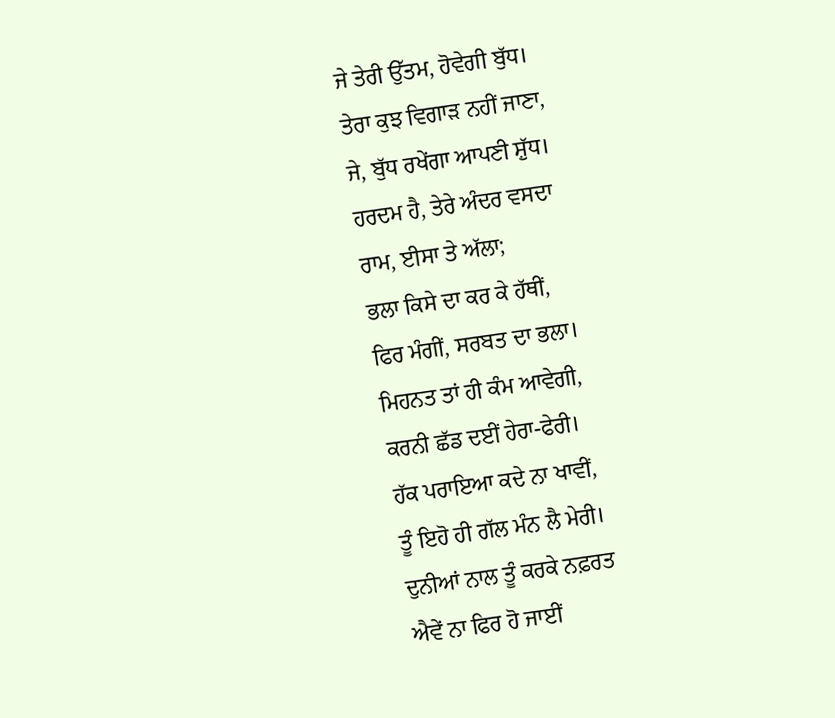ਜੇ ਤੇਰੀ ਉੱਤਮ, ਹੋਵੇਗੀ ਬੁੱਧ।
ਤੇਰਾ ਕੁਝ ਵਿਗਾੜ ਨਹੀਂ ਜਾਣਾ,
ਜੇ, ਬੁੱਧ ਰਖੇਂਗਾ ਆਪਣੀ ਸ਼ੁੱਧ।
ਹਰਦਮ ਹੈ, ਤੇਰੇ ਅੰਦਰ ਵਸਦਾ
ਰਾਮ, ਈਸਾ ਤੇ ਅੱਲਾ;
ਭਲਾ ਕਿਸੇ ਦਾ ਕਰ ਕੇ ਹੱਥੀਂ,
ਫਿਰ ਮੰਗੀਂ, ਸਰਬਤ ਦਾ ਭਲਾ।
ਮਿਹਨਤ ਤਾਂ ਹੀ ਕੰਮ ਆਵੇਗੀ,
ਕਰਨੀ ਛੱਡ ਦਈਂ ਹੇਰਾ-ਫੇਰੀ।
ਹੱਕ ਪਰਾਇਆ ਕਦੇ ਨਾ ਖਾਵੀਂ,
ਤੂੰ ਇਹੋ ਹੀ ਗੱਲ ਮੰਨ ਲੈ ਮੇਰੀ।
ਦੁਨੀਆਂ ਨਾਲ ਤੂੰ ਕਰਕੇ ਨਫ਼ਰਤ
ਐਵੇਂ ਨਾ ਫਿਰ ਹੋ ਜਾਈਂ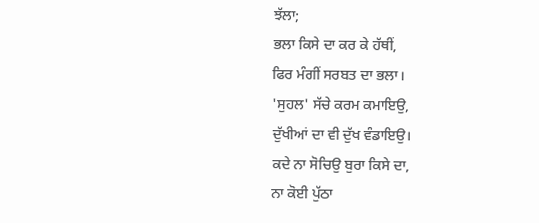ਝੱਲਾ;
ਭਲਾ ਕਿਸੇ ਦਾ ਕਰ ਕੇ ਹੱਥੀਂ,
ਫਿਰ ਮੰਗੀਂ ਸਰਬਤ ਦਾ ਭਲਾ।
'ਸੁਹਲ' ਸੱਚੇ ਕਰਮ ਕਮਾਇਉ,
ਦੁੱਖੀਆਂ ਦਾ ਵੀ ਦੁੱਖ ਵੰਡਾਇਉ।
ਕਦੇ ਨਾ ਸੋਚਿਉ ਬੁਰਾ ਕਿਸੇ ਦਾ,
ਨਾ ਕੋਈ ਪੁੱਠਾ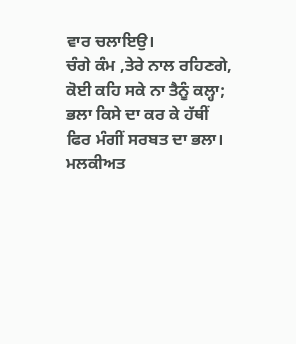ਵਾਰ ਚਲਾਇਉ।
ਚੰਗੇ ਕੰਮ ,ਤੇਰੇ ਨਾਲ ਰਹਿਣਗੇ,
ਕੋਈ ਕਹਿ ਸਕੇ ਨਾ ਤੈਨੂੰ ਕਲ੍ਹਾ;
ਭਲਾ ਕਿਸੇ ਦਾ ਕਰ ਕੇ ਹੱਥੀਂ
ਫਿਰ ਮੰਗੀਂ ਸਰਬਤ ਦਾ ਭਲਾ।
ਮਲਕੀਅਤ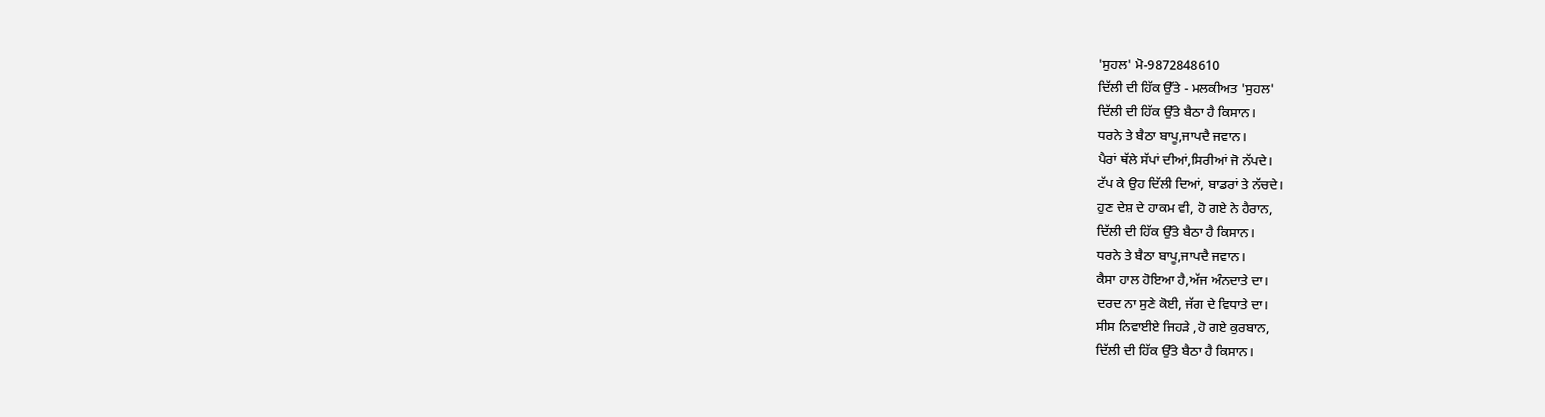'ਸੁਹਲ' ਮੋ-9872848610
ਦਿੱਲੀ ਦੀ ਹਿੱਕ ਉੱਤੇ - ਮਲਕੀਅਤ 'ਸੁਹਲ'
ਦਿੱਲੀ ਦੀ ਹਿੱਕ ਉੱਤੇ ਬੈਠਾ ਹੈ ਕਿਸਾਨ।
ਧਰਨੇ ਤੇ ਬੈਠਾ ਬਾਪੂ,ਜਾਪਦੈ ਜਵਾਨ।
ਪੈਰਾਂ ਥੱਲੇ ਸੱਪਾਂ ਦੀਆਂ,ਸਿਰੀਆਂ ਜੋ ਨੱਪਦੇ।
ਟੱਪ ਕੇ ਉਹ ਦਿੱਲੀ ਦਿਆਂ, ਬਾਡਰਾਂ ਤੇ ਨੱਚਦੇ।
ਹੁਣ ਦੇਸ਼ ਦੇ ਹਾਕਮ ਵੀ, ਹੋ ਗਏ ਨੇ ਹੈਰਾਨ,
ਦਿੱਲੀ ਦੀ ਹਿੱਕ ਉੱਤੇ ਬੈਠਾ ਹੈ ਕਿਸਾਨ।
ਧਰਨੇ ਤੇ ਬੈਠਾ ਬਾਪੂ,ਜਾਪਦੈ ਜਵਾਨ।
ਕੈਸਾ ਹਾਲ ਹੋਇਆ ਹੈ,ਅੱਜ ਅੰਨਦਾਤੇ ਦਾ।
ਦਰਦ ਨਾ ਸੁਣੇ ਕੋਈ, ਜੱਗ ਦੇ ਵਿਧਾਤੇ ਦਾ।
ਸੀਸ ਨਿਵਾਈਏ ਜਿਹੜੇ ,ਹੋ ਗਏ ਕੁਰਬਾਨ,
ਦਿੱਲੀ ਦੀ ਹਿੱਕ ਉੱਤੇ ਬੈਠਾ ਹੈ ਕਿਸਾਨ।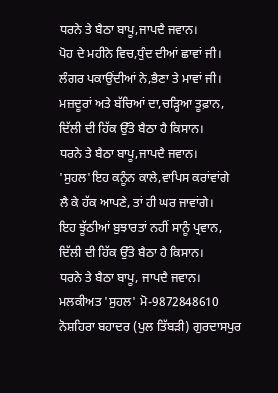ਧਰਨੇ ਤੇ ਬੈਠਾ ਬਾਪੂ,ਜਾਪਦੈ ਜਵਾਨ।
ਪੋਹ ਦੇ ਮਹੀਨੇ ਵਿਚ,ਧੁੰਦ ਦੀਆਂ ਛਾਵਾਂ ਜੀ।
ਲੰਗਰ ਪਕਾਉਂਦੀਆਂ ਨੇ,ਭੈਣਾ ਤੇ ਮਾਵਾਂ ਜੀ।
ਮਜ਼ਦੂਰਾਂ ਅਤੇ ਬੱਚਿਆਂ ਦਾ,ਚੜ੍ਹਿਆ ਤੂਫ਼ਾਨ,
ਦਿੱਲੀ ਦੀ ਹਿੱਕ ਉੱਤੇ ਬੈਠਾ ਹੈ ਕਿਸਾਨ।
ਧਰਨੇ ਤੇ ਬੈਠਾ ਬਾਪੂ,ਜਾਪਦੈ ਜਵਾਨ।
'ਸੁਹਲ'ਇਹ ਕਨੂੰਨ ਕਾਲੇ,ਵਾਪਿਸ ਕਰਾਂਵਾਂਗੇ
ਲੈ ਕੇ ਹੱਕ ਆਪਣੇ, ਤਾਂ ਹੀ ਘਰ ਜਾਵਾਂਗੇ।
ਇਹ ਝੂੱਠੀਆਂ ਬੁਝਾਰਤਾਂ ਨਹੀਂ ਸਾਨੂੰ ਪ੍ਰਵਾਨ,
ਦਿੱਲੀ ਦੀ ਹਿੱਕ ਉੱਤੇ ਬੈਠਾ ਹੈ ਕਿਸਾਨ।
ਧਰਨੇ ਤੇ ਬੈਠਾ ਬਾਪੂ, ਜਾਪਦੈ ਜਵਾਨ।
ਮਲਕੀਅਤ 'ਸੁਹਲ' ਮੋ-9872848610
ਨੋਸ਼ਹਿਰਾ ਬਹਾਦਰ (ਪੁਲ ਤਿੱਬੜੀ) ਗੁਰਦਾਸਪੁਰ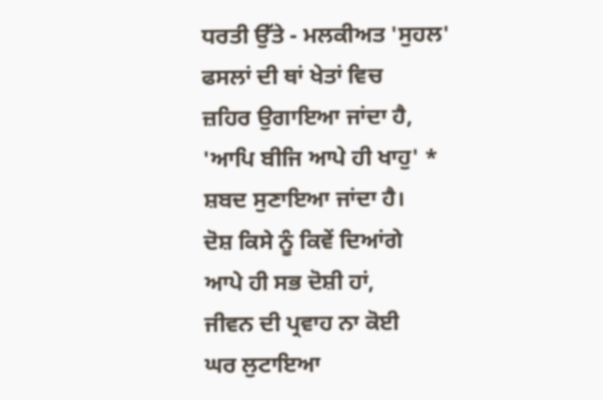ਧਰਤੀ ਉੱਤੇ - ਮਲਕੀਅਤ 'ਸੁਹਲ'
ਫਸਲਾਂ ਦੀ ਥਾਂ ਖੇਤਾਂ ਵਿਚ
ਜ਼ਹਿਰ ਉਗਾਇਆ ਜਾਂਦਾ ਹੈ,
'ਆਪਿ ਬੀਜਿ ਆਪੇ ਹੀ ਖਾਹੁ' *
ਸ਼ਬਦ ਸੁਣਾਇਆ ਜਾਂਦਾ ਹੈ।
ਦੋਸ਼ ਕਿਸੇ ਨੂੰ ਕਿਵੇਂ ਦਿਆਂਗੇ
ਆਪੇ ਹੀ ਸਭ ਦੋਸ਼ੀ ਹਾਂ,
ਜੀਵਨ ਦੀ ਪ੍ਰਵਾਹ ਨਾ ਕੋਈ
ਘਰ ਲੁਟਾਇਆ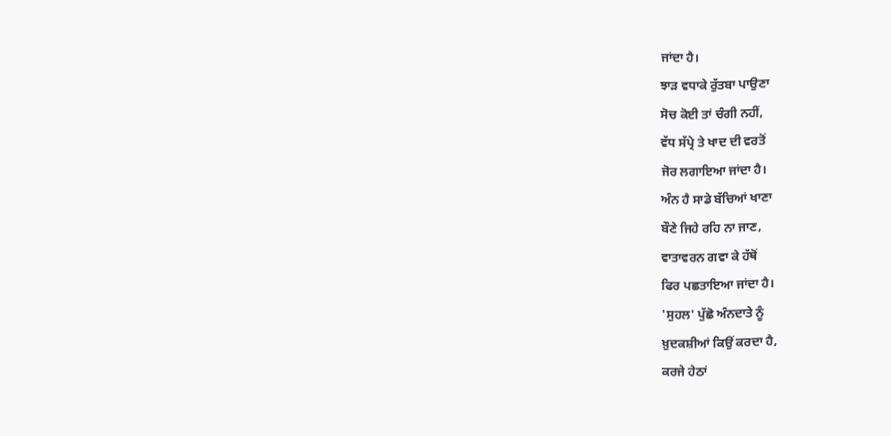ਜਾਂਦਾ ਹੈ।
ਝਾੜ ਵਧਾਕੇ ਰੁੱਤਬਾ ਪਾਉਣਾ
ਸੋਚ ਕੋਈ ਤਾਂ ਚੰਗੀ ਨਹੀਂ,
ਵੱਧ ਸੱਪ੍ਰੇ ਤੇ ਖਾਦ ਦੀ ਵਰਤੋਂ
ਜੋਰ ਲਗਾਇਆ ਜਾਂਦਾ ਹੈ।
ਅੰਨ ਹੈ ਸਾਡੇ ਬੱਚਿਆਂ ਖਾਣਾ
ਬੌਣੇ ਜਿਹੇ ਰਹਿ ਨਾ ਜਾਣ,
ਵਾਤਾਵਰਨ ਗਵਾ ਕੇ ਹੱਥੋਂ
ਫਿਰ ਪਛਤਾਇਆ ਜਾਂਦਾ ਹੈ।
'ਸੁਹਲ' ਪੁੱਛੋ ਅੰਨਦਾਤੇ ਨੂੰ
ਖ਼ੁਦਕਸ਼ੀਆਂ ਕਿਉਂ ਕਰਦਾ ਹੈ,
ਕਰਜੇ ਹੇਠਾਂ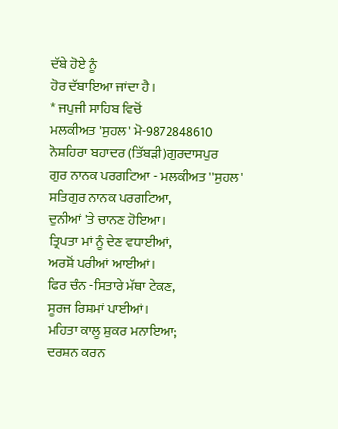ਦੱਬੇ ਹੋਏ ਨੂੰ
ਹੋਰ ਦੱਬਾਇਆ ਜਾਂਦਾ ਹੈ।
* ਜਪੁਜੀ ਸਾਹਿਬ ਵਿਚੋਂ
ਮਲਕੀਅਤ 'ਸੁਹਲ' ਮੋ-9872848610
ਨੋਸ਼ਹਿਰਾ ਬਹਾਦਰ (ਤਿੱਬੜੀ)ਗੁਰਦਾਸਪੁਰ
ਗੁਰ ਨਾਨਕ ਪਰਗਟਿਆ - ਮਲਕੀਅਤ ''ਸੁਹਲ'
ਸਤਿਗੁਰ ਨਾਨਕ ਪਰਗਟਿਆ,
ਦੁਨੀਆਂ 'ਤੇ ਚਾਨਣ ਹੋਇਆ।
ਤ੍ਰਿਪਤਾ ਮਾਂ ਨੂੰ ਦੇਣ ਵਧਾਈਆਂ,
ਅਰਸ਼ੋਂ ਪਰੀਆਂ ਆਈਆਂ।
ਫਿਰ ਚੰਨ -ਸਿਤਾਰੇ ਮੱਥਾ ਟੇਕਣ,
ਸੂਰਜ ਰਿਸ਼ਮਾਂ ਪਾਈਆਂ।
ਮਹਿਤਾ ਕਾਲੂ ਸ਼ੁਕਰ ਮਨਾਇਆ;
ਦਰਸ਼ਨ ਕਰਨ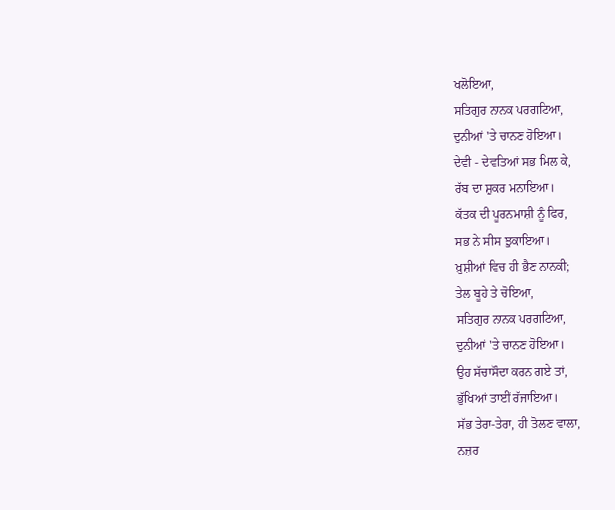ਖਲੋਇਆ,
ਸਤਿਗੁਰ ਨਾਨਕ ਪਰਗਟਿਆ,
ਦੁਨੀਆਂ 'ਤੇ ਚਾਨਣ ਹੋਇਆ।
ਦੇਵੀ - ਦੇਵਤਿਆਂ ਸਭ ਮਿਲ ਕੇ,
ਰੱਬ ਦਾ ਸ਼ੁਕਰ ਮਨਾਇਆ।
ਕੱਤਕ ਦੀ ਪੂਰਨਮਾਸ਼ੀ ਨੂੰ ਫਿਰ,
ਸਭ ਨੇ ਸੀਸ ਝੁਕਾਇਆ।
ਖ਼ੁਸ਼ੀਆਂ ਵਿਚ ਹੀ ਭੈਣ ਨਾਨਕੀ;
ਤੇਲ ਬੂਹੇ ਤੇ ਚੋਇਆ,
ਸਤਿਗੁਰ ਨਾਨਕ ਪਰਗਟਿਆ,
ਦੁਨੀਆਂ 'ਤੇ ਚਾਨਣ ਹੋਇਆ।
ਉਹ ਸੱਚਾਸੌਦਾ ਕਰਨ ਗਏ ਤਾਂ,
ਭੁੱਖਿਆਂ ਤਾਈਂ ਰੱਜਾਇਆ।
ਸੱਭ ਤੇਰਾ-ਤੇਰਾ, ਹੀ ਤੋਲਣ ਵਾਲਾ,
ਨਜ਼ਰ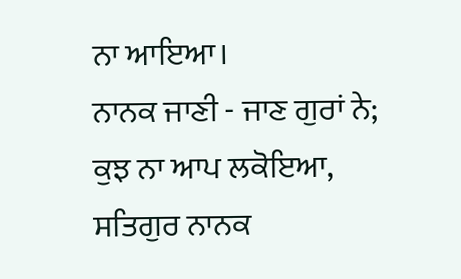ਨਾ ਆਇਆ।
ਨਾਨਕ ਜਾਣੀ - ਜਾਣ ਗੁਰਾਂ ਨੇ;
ਕੁਝ ਨਾ ਆਪ ਲਕੋਇਆ,
ਸਤਿਗੁਰ ਨਾਨਕ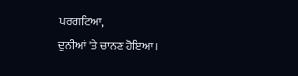ਪਰਗਟਿਆ,
ਦੁਨੀਆਂ 'ਤੇ ਚਾਨਣ ਹੋਇਆ।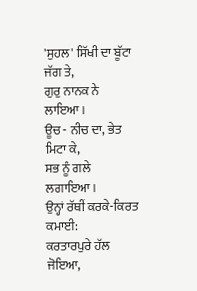'ਸੁਹਲ' ਸਿੱਖੀ ਦਾ ਬੂੱਟਾ ਜੱਗ ਤੇ,
ਗੁਰੁ ਨਾਨਕ ਨੇ ਲਾਇਆ।
ਊਚ - ਨੀਚ ਦਾ, ਭੇਤ ਮਿਟਾ ਕੇ,
ਸਭ ਨੂੰ ਗਲੇ ਲਗਾਇਆ।
ਉਨ੍ਹਾਂ ਰੱਥੀਂ ਕਰਕੇ-ਕਿਰਤ ਕਮਾਈ:
ਕਰਤਾਰਪੁਰੇ ਹੱਲ ਜੋਇਆ,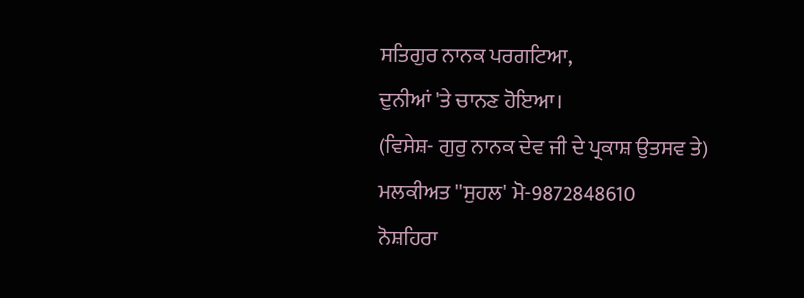ਸਤਿਗੁਰ ਨਾਨਕ ਪਰਗਟਿਆ,
ਦੁਨੀਆਂ 'ਤੇ ਚਾਨਣ ਹੋਇਆ।
(ਵਿਸੇਸ਼- ਗੁਰੁ ਨਾਨਕ ਦੇਵ ਜੀ ਦੇ ਪ੍ਰਕਾਸ਼ ਉਤਸਵ ਤੇ)
ਮਲਕੀਅਤ ''ਸੁਹਲ' ਮੋ-9872848610
ਨੋਸ਼ਹਿਰਾ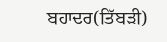ਬਹਾਦਰ(ਤਿੱਬੜੀ)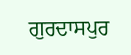ਗੁਰਦਾਸਪੁਰ